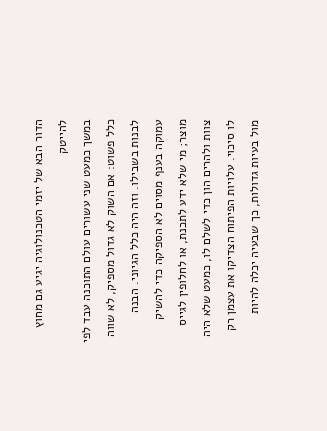הדור הבא של יזמי הטכנולוגיה יגיע גם מחוץ להייטק
במשך כמעט שני עשורים עולם התוכנה עבד לפי כלל פשוט: אם השוק לא גדול מספיק, לא שווה לבנות בשבילו. וזה היה כלל הגיוני. הבנה עמוקה בענף מסוים לא הספיקה כדי להשיק מוצר; מי שלא ידע לתכנת, או לחלופין לגייס צוות ולהרים הון כדי לשלם לו, כמעט שלא היה לו סיכוי. עלויות הפיתוח הצדיקו את עצמן רק מול בעיות גדולות, כך שבעיה יכלה להיות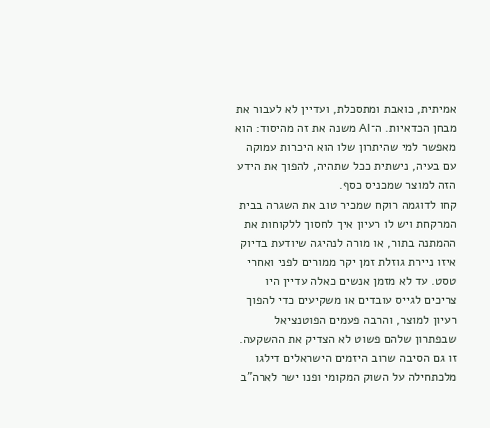אמיתית, כואבת ומתסכלת, ועדיין לא לעבור את מבחן הכדאיות. ה־AI משנה את זה מהיסוד: הוא מאפשר למי שהיתרון שלו הוא היכרות עמוקה עם בעיה, נישתית ככל שתהיה, להפוך את הידע הזה למוצר שמכניס כסף.
קחו לדוגמה רוקח שמכיר טוב את השגרה בבית המרקחת ויש לו רעיון איך לחסוך ללקוחות את ההמתנה בתור, או מורה לנהיגה שיודעת בדיוק איזו ניירת גוזלת זמן יקר ממורים לפני ואחרי טסט. עד לא מזמן אנשים כאלה עדיין היו צריכים לגייס עובדים או משקיעים כדי להפוך רעיון למוצר, והרבה פעמים הפוטנציאל שבפתרון שלהם פשוט לא הצדיק את ההשקעה. זו גם הסיבה שרוב היזמים הישראלים דילגו מלכתחילה על השוק המקומי ופנו ישר לארה"ב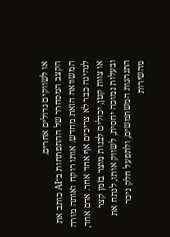או לשווקים גדולים אחרים.
הקצב המסחרר של ההתפתחות ב־AI כותב את המשוואה הזאת מחדש. אותו רוקח ואותה מורה לנהיגה כבר לא צריכים אף אחד אחר. אדם אחד, או צוות קטן, יכולים לבנות מוצר בזמן קצר ובעלות נמוכה יחסית, לשווק אותו, לנתח את התנהגות המשתמשים, ולתפעל חלק ניכר מהשירות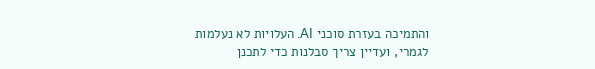והתמיכה בעזרת סוכני AI. העלויות לא נעלמות לגמרי, ועדיין צריך סבלנות כדי לתכנן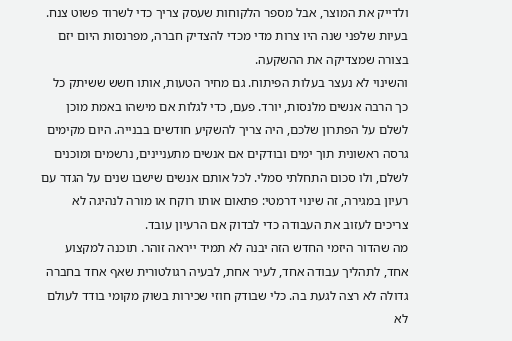ולדייק את המוצר, אבל מספר הלקוחות שעסק צריך כדי לשרוד פשוט צנח. בעיות שלפני שנה היו צרות מדי מכדי להצדיק חברה, מפרנסות היום יזם בצורה שמצדיקה את ההשקעה.
והשינוי לא נעצר בעלות הפיתוח. גם מחיר הטעות, אותו חשש ששיתק כל כך הרבה אנשים מלנסות, יורד. פעם, כדי לגלות אם מישהו באמת מוכן לשלם על הפתרון שלכם, היה צריך להשקיע חודשים בבנייה. היום מקימים גרסה ראשונית תוך ימים ובודקים אם אנשים מתעניינים, נרשמים ומוכנים לשלם, ולו סכום התחלתי סמלי. לכל אותם אנשים שישבו שנים על הגדר עם רעיון במגירה, זה שינוי דרמטי: פתאום אותו רוקח או מורה לנהיגה לא צריכים לעזוב את העבודה כדי לבדוק אם הרעיון עובד.
מה שהדור היזמי החדש הזה יבנה לא תמיד ייראה זוהר. תוכנה למקצוע אחד, לתהליך עבודה אחד, לעיר אחת, לבעיה רגולטורית שאף אחד בחברה גדולה לא רצה לגעת בה. כלי שבודק חוזי שכירות בשוק מקומי בודד לעולם לא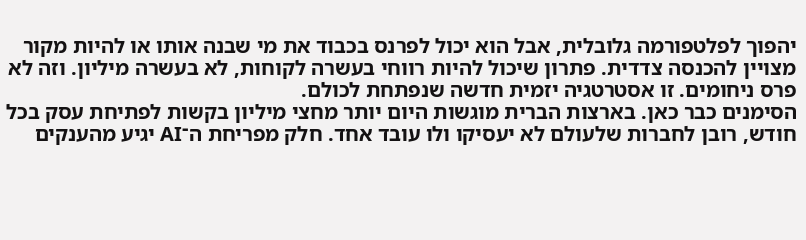יהפוך לפלטפורמה גלובלית, אבל הוא יכול לפרנס בכבוד את מי שבנה אותו או להיות מקור מצויין להכנסה צדדית. פתרון שיכול להיות רווחי בעשרה לקוחות, לא בעשרה מיליון. וזה לא פרס ניחומים. זו אסטרטגיה יזמית חדשה שנפתחת לכולם.
הסימנים כבר כאן. בארצות הברית מוגשות היום יותר מחצי מיליון בקשות לפתיחת עסק בכל חודש, רובן לחברות שלעולם לא יעסיקו ולו עובד אחד. חלק מפריחת ה־AI יגיע מהענקים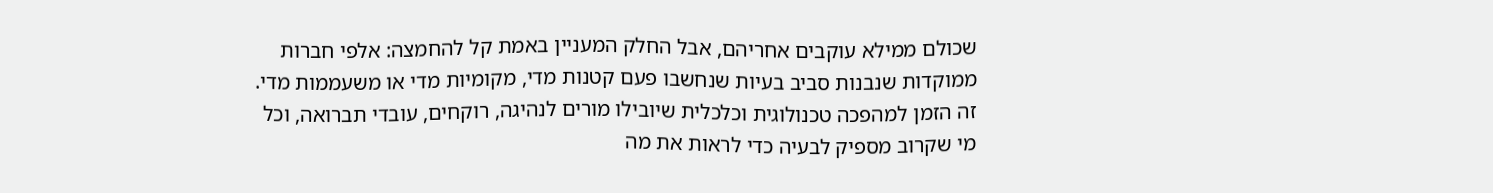שכולם ממילא עוקבים אחריהם, אבל החלק המעניין באמת קל להחמצה: אלפי חברות ממוקדות שנבנות סביב בעיות שנחשבו פעם קטנות מדי, מקומיות מדי או משעממות מדי. זה הזמן למהפכה טכנולוגית וכלכלית שיובילו מורים לנהיגה, רוקחים, עובדי תברואה, וכל מי שקרוב מספיק לבעיה כדי לראות את מה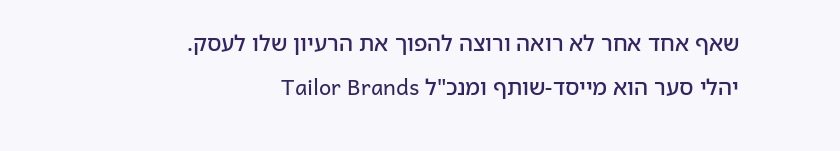שאף אחד אחר לא רואה ורוצה להפוך את הרעיון שלו לעסק.
יהלי סער הוא מייסד-שותף ומנכ"ל Tailor Brands